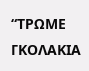“ΤΡΩΜΕ ΓΚΟΛΑΚΙΑ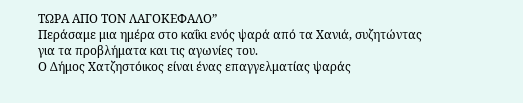ΤΩΡΑ ΑΠΟ ΤΟΝ ΛΑΓΟΚΕΦΑΛΟ”
Περάσαμε μια ημέρα στο καΐκι ενός ψαρά από τα Χανιά, συζητώντας για τα προβλήματα και τις αγωνίες του.
Ο Δήμος Χατζηστόικος είναι ένας επαγγελματίας ψαράς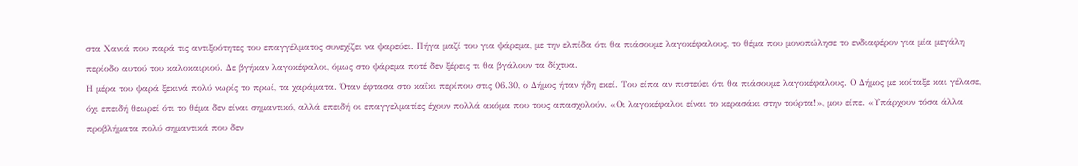στα Χανιά που παρά τις αντιξοότητες του επαγγέλματος συνεχίζει να ψαρεύει. Πήγα μαζί του για ψάρεμα, με την ελπίδα ότι θα πιάσουμε λαγοκέφαλους, το θέμα που μονοπώλησε το ενδιαφέρον για μία μεγάλη περίοδο αυτού του καλοκαιριού. Δε βγήκαν λαγοκέφαλοι, όμως στο ψάρεμα ποτέ δεν ξέρεις τι θα βγάλουν τα δίχτυα.
Η μέρα του ψαρά ξεκινά πολύ νωρίς το πρωί, τα χαράματα. Όταν έφτασα στο καΐκι περίπου στις 06.30, ο Δήμος ήταν ήδη εκεί. Του είπα αν πιστεύει ότι θα πιάσουμε λαγοκέφαλους. Ο Δήμος με κοίταξε και γέλασε, όχι επειδή θεωρεί ότι το θέμα δεν είναι σημαντικό, αλλά επειδή οι επαγγελματίες έχουν πολλά ακόμα που τους απασχολούν. «Οι λαγοκέφαλοι είναι το κερασάκι στην τούρτα!», μου είπε. «Υπάρχουν τόσα άλλα προβλήματα πολύ σημαντικά που δεν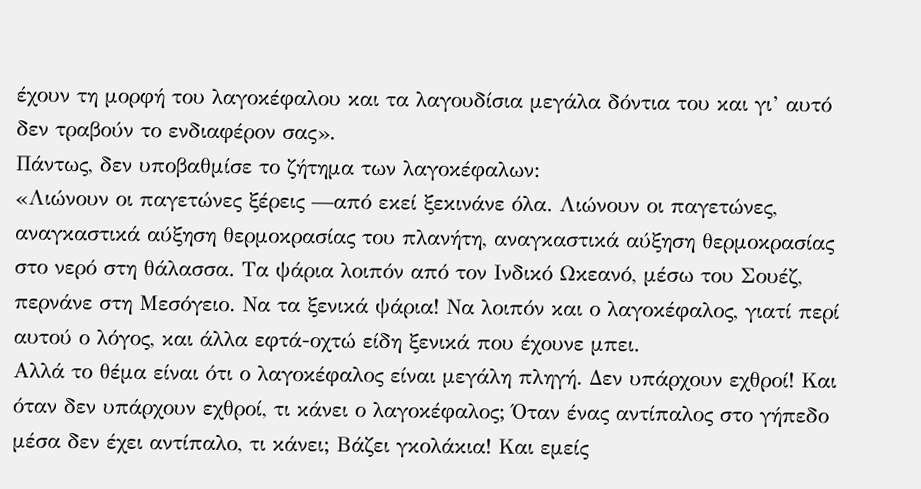έχουν τη μορφή του λαγοκέφαλου και τα λαγουδίσια μεγάλα δόντια του και γι’ αυτό δεν τραβούν το ενδιαφέρον σας».
Πάντως, δεν υποβαθμίσε το ζήτημα των λαγοκέφαλων:
«Λιώνουν οι παγετώνες ξέρεις —από εκεί ξεκινάνε όλα. Λιώνουν οι παγετώνες, αναγκαστικά αύξηση θερμοκρασίας του πλανήτη, αναγκαστικά αύξηση θερμοκρασίας στο νερό στη θάλασσα. Τα ψάρια λοιπόν από τον Ινδικό Ωκεανό, μέσω του Σουέζ, περνάνε στη Μεσόγειο. Να τα ξενικά ψάρια! Να λοιπόν και ο λαγοκέφαλος, γιατί περί αυτού ο λόγος, και άλλα εφτά-οχτώ είδη ξενικά που έχουνε μπει.
Αλλά το θέμα είναι ότι ο λαγοκέφαλος είναι μεγάλη πληγή. Δεν υπάρχουν εχθροί! Και όταν δεν υπάρχουν εχθροί, τι κάνει ο λαγοκέφαλος; Όταν ένας αντίπαλος στο γήπεδο μέσα δεν έχει αντίπαλο, τι κάνει; Βάζει γκολάκια! Και εμείς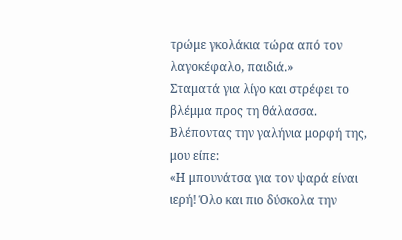τρώμε γκολάκια τώρα από τον λαγοκέφαλο, παιδιά.»
Σταματά για λίγο και στρέφει το βλέμμα προς τη θάλασσα. Βλέποντας την γαλήνια μορφή της, μου είπε:
«Η μπουνάτσα για τον ψαρά είναι ιερή! Όλο και πιο δύσκολα την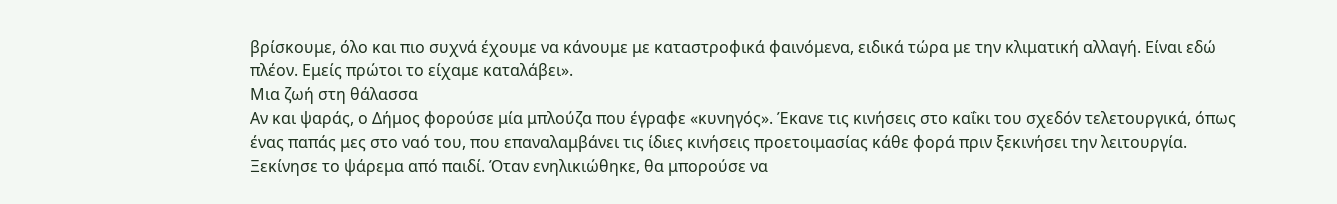βρίσκουμε, όλο και πιο συχνά έχουμε να κάνουμε με καταστροφικά φαινόμενα, ειδικά τώρα με την κλιματική αλλαγή. Είναι εδώ πλέον. Εμείς πρώτοι το είχαμε καταλάβει».
Μια ζωή στη θάλασσα
Αν και ψαράς, ο Δήμος φορούσε μία μπλούζα που έγραφε «κυνηγός». Έκανε τις κινήσεις στο καΐκι του σχεδόν τελετουργικά, όπως ένας παπάς μες στο ναό του, που επαναλαμβάνει τις ίδιες κινήσεις προετοιμασίας κάθε φορά πριν ξεκινήσει την λειτουργία.
Ξεκίνησε το ψάρεμα από παιδί. Όταν ενηλικιώθηκε, θα μπορούσε να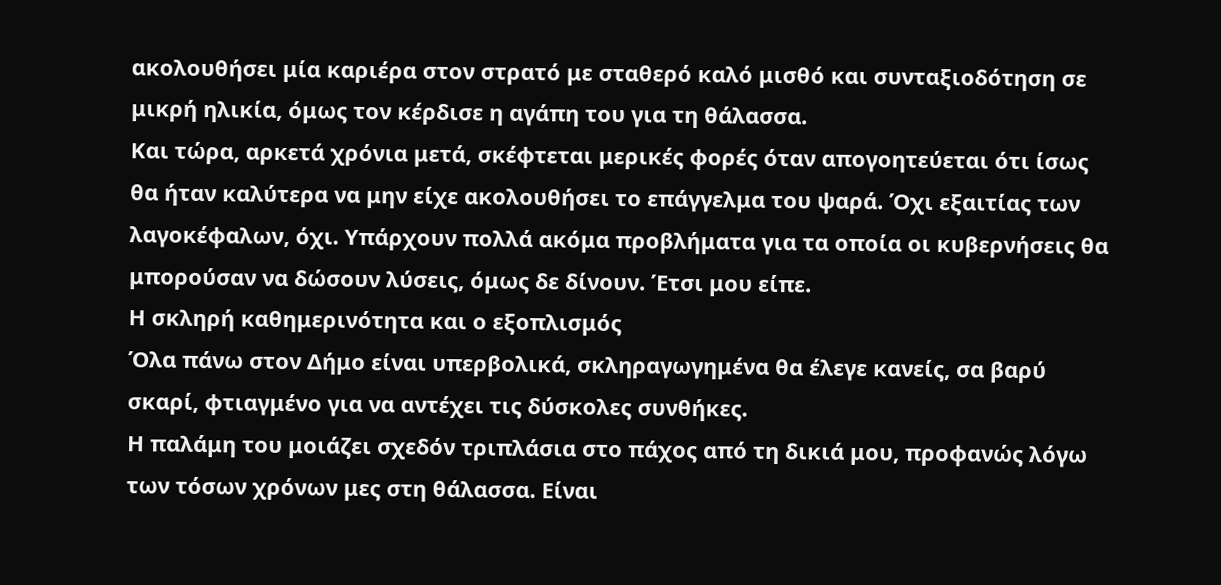ακολουθήσει μία καριέρα στον στρατό με σταθερό καλό μισθό και συνταξιοδότηση σε μικρή ηλικία, όμως τον κέρδισε η αγάπη του για τη θάλασσα.
Και τώρα, αρκετά χρόνια μετά, σκέφτεται μερικές φορές όταν απογοητεύεται ότι ίσως θα ήταν καλύτερα να μην είχε ακολουθήσει το επάγγελμα του ψαρά. Όχι εξαιτίας των λαγοκέφαλων, όχι. Υπάρχουν πολλά ακόμα προβλήματα για τα οποία οι κυβερνήσεις θα μπορούσαν να δώσουν λύσεις, όμως δε δίνουν. Έτσι μου είπε.
Η σκληρή καθημερινότητα και ο εξοπλισμός
Όλα πάνω στον Δήμο είναι υπερβολικά, σκληραγωγημένα θα έλεγε κανείς, σα βαρύ σκαρί, φτιαγμένο για να αντέχει τις δύσκολες συνθήκες.
Η παλάμη του μοιάζει σχεδόν τριπλάσια στο πάχος από τη δικιά μου, προφανώς λόγω των τόσων χρόνων μες στη θάλασσα. Είναι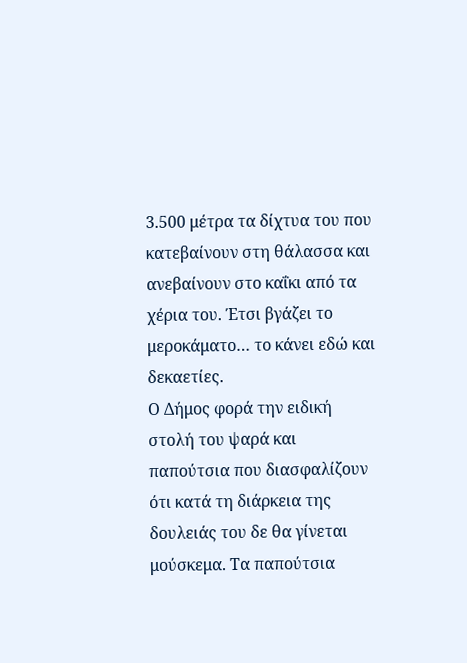3.500 μέτρα τα δίχτυα του που κατεβαίνουν στη θάλασσα και ανεβαίνουν στο καΐκι από τα χέρια του. Έτσι βγάζει το μεροκάματο… το κάνει εδώ και δεκαετίες.
Ο Δήμος φορά την ειδική στολή του ψαρά και παπούτσια που διασφαλίζουν ότι κατά τη διάρκεια της δουλειάς του δε θα γίνεται μούσκεμα. Τα παπούτσια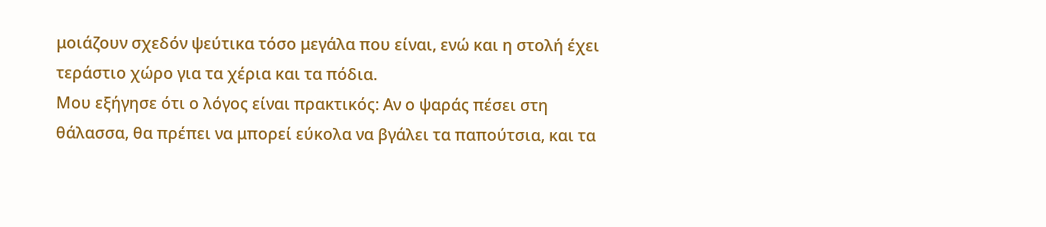μοιάζουν σχεδόν ψεύτικα τόσο μεγάλα που είναι, ενώ και η στολή έχει τεράστιο χώρο για τα χέρια και τα πόδια.
Μου εξήγησε ότι ο λόγος είναι πρακτικός: Αν ο ψαράς πέσει στη θάλασσα, θα πρέπει να μπορεί εύκολα να βγάλει τα παπούτσια, και τα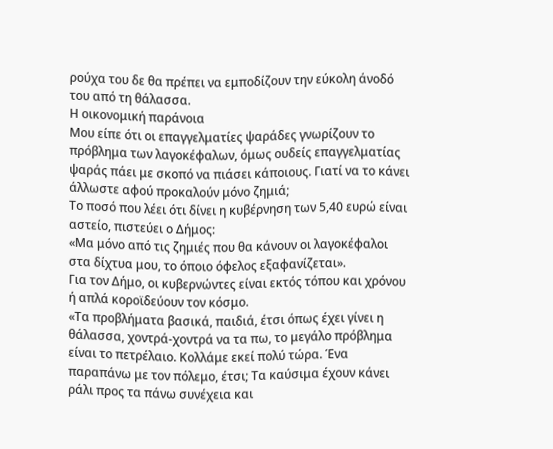ρούχα του δε θα πρέπει να εμποδίζουν την εύκολη άνοδό του από τη θάλασσα.
Η οικονομική παράνοια
Μου είπε ότι οι επαγγελματίες ψαράδες γνωρίζουν το πρόβλημα των λαγοκέφαλων, όμως ουδείς επαγγελματίας ψαράς πάει με σκοπό να πιάσει κάποιους. Γιατί να το κάνει άλλωστε αφού προκαλούν μόνο ζημιά;
Το ποσό που λέει ότι δίνει η κυβέρνηση των 5,40 ευρώ είναι αστείο, πιστεύει ο Δήμος:
«Μα μόνο από τις ζημιές που θα κάνουν οι λαγοκέφαλοι στα δίχτυα μου, το όποιο όφελος εξαφανίζεται».
Για τον Δήμο, οι κυβερνώντες είναι εκτός τόπου και χρόνου ή απλά κοροϊδεύουν τον κόσμο.
«Τα προβλήματα βασικά, παιδιά, έτσι όπως έχει γίνει η θάλασσα, χοντρά-χοντρά να τα πω, το μεγάλο πρόβλημα είναι το πετρέλαιο. Κολλάμε εκεί πολύ τώρα. Ένα παραπάνω με τον πόλεμο, έτσι; Τα καύσιμα έχουν κάνει ράλι προς τα πάνω συνέχεια και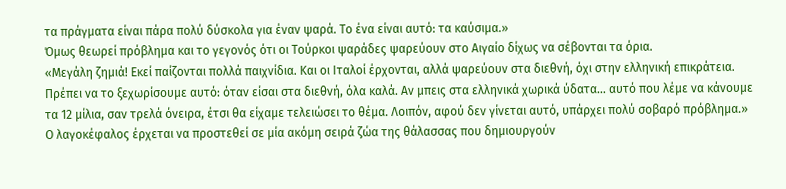τα πράγματα είναι πάρα πολύ δύσκολα για έναν ψαρά. Το ένα είναι αυτό: τα καύσιμα.»
Όμως θεωρεί πρόβλημα και το γεγονός ότι οι Τούρκοι ψαράδες ψαρεύουν στο Αιγαίο δίχως να σέβονται τα όρια.
«Μεγάλη ζημιά! Εκεί παίζονται πολλά παιχνίδια. Και οι Ιταλοί έρχονται, αλλά ψαρεύουν στα διεθνή, όχι στην ελληνική επικράτεια. Πρέπει να το ξεχωρίσουμε αυτό: όταν είσαι στα διεθνή, όλα καλά. Αν μπεις στα ελληνικά χωρικά ύδατα… αυτό που λέμε να κάνουμε τα 12 μίλια, σαν τρελά όνειρα, έτσι θα είχαμε τελειώσει το θέμα. Λοιπόν, αφού δεν γίνεται αυτό, υπάρχει πολύ σοβαρό πρόβλημα.»
Ο λαγοκέφαλος έρχεται να προστεθεί σε μία ακόμη σειρά ζώα της θάλασσας που δημιουργούν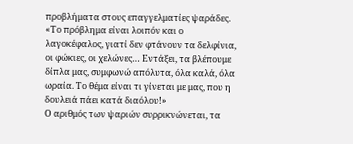προβλήματα στους επαγγελματίες ψαράδες.
«Το πρόβλημα είναι λοιπόν και ο λαγοκέφαλος, γιατί δεν φτάνουν τα δελφίνια, οι φώκιες, οι χελώνες… Εντάξει, τα βλέπουμε δίπλα μας, συμφωνώ απόλυτα, όλα καλά, όλα ωραία. Το θέμα είναι τι γίνεται με μας, που η δουλειά πάει κατά διαόλου!»
Ο αριθμός των ψαριών συρρικνώνεται, τα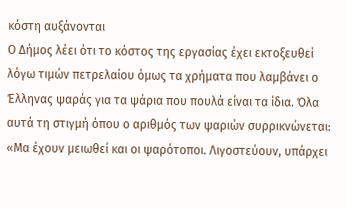κόστη αυξάνονται
Ο Δήμος λέει ότι το κόστος της εργασίας έχει εκτοξευθεί λόγω τιμών πετρελαίου όμως τα χρήματα που λαμβάνει ο Έλληνας ψαράς για τα ψάρια που πουλά είναι τα ίδια. Όλα αυτά τη στιγμή όπου ο αριθμός των ψαριών συρρικνώνεται:
«Μα έχουν μειωθεί και οι ψαρότοποι. Λιγοστεύουν, υπάρχει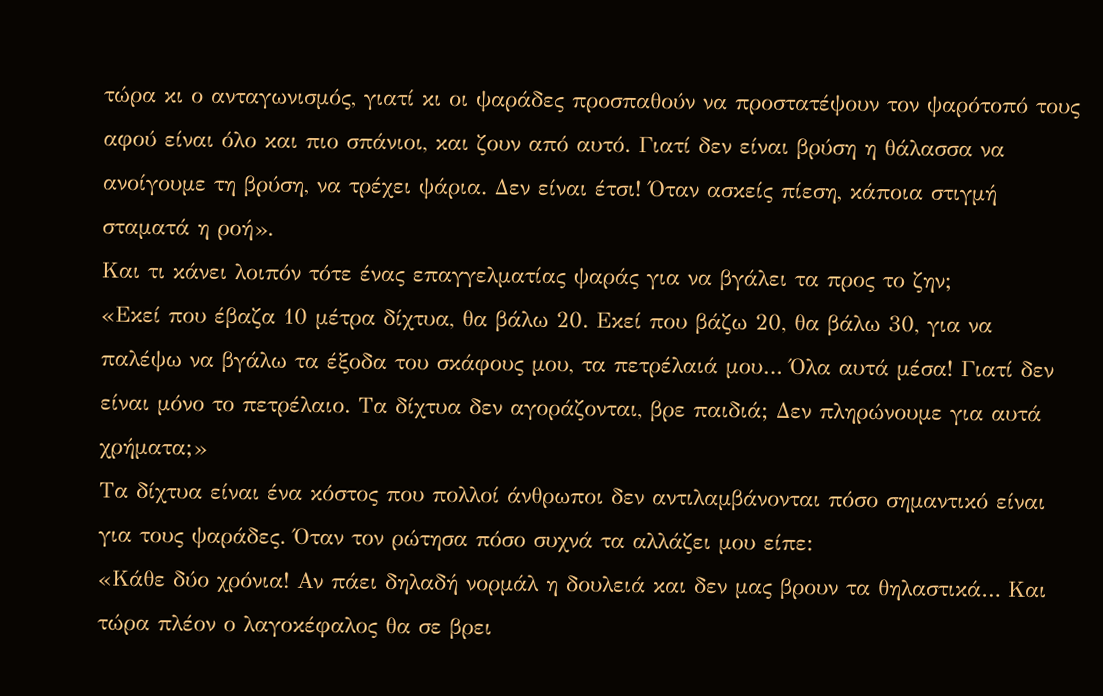τώρα κι ο ανταγωνισμός, γιατί κι οι ψαράδες προσπαθούν να προστατέψουν τον ψαρότοπό τους αφού είναι όλο και πιο σπάνιοι, και ζουν από αυτό. Γιατί δεν είναι βρύση η θάλασσα να ανοίγουμε τη βρύση, να τρέχει ψάρια. Δεν είναι έτσι! Όταν ασκείς πίεση, κάποια στιγμή σταματά η ροή».
Και τι κάνει λοιπόν τότε ένας επαγγελματίας ψαράς για να βγάλει τα προς το ζην;
«Εκεί που έβαζα 10 μέτρα δίχτυα, θα βάλω 20. Εκεί που βάζω 20, θα βάλω 30, για να παλέψω να βγάλω τα έξοδα του σκάφους μου, τα πετρέλαιά μου… Όλα αυτά μέσα! Γιατί δεν είναι μόνο το πετρέλαιο. Τα δίχτυα δεν αγοράζονται, βρε παιδιά; Δεν πληρώνουμε για αυτά χρήματα;»
Τα δίχτυα είναι ένα κόστος που πολλοί άνθρωποι δεν αντιλαμβάνονται πόσο σημαντικό είναι για τους ψαράδες. Όταν τον ρώτησα πόσο συχνά τα αλλάζει μου είπε:
«Κάθε δύο χρόνια! Αν πάει δηλαδή νορμάλ η δουλειά και δεν μας βρουν τα θηλαστικά… Και τώρα πλέον ο λαγοκέφαλος θα σε βρει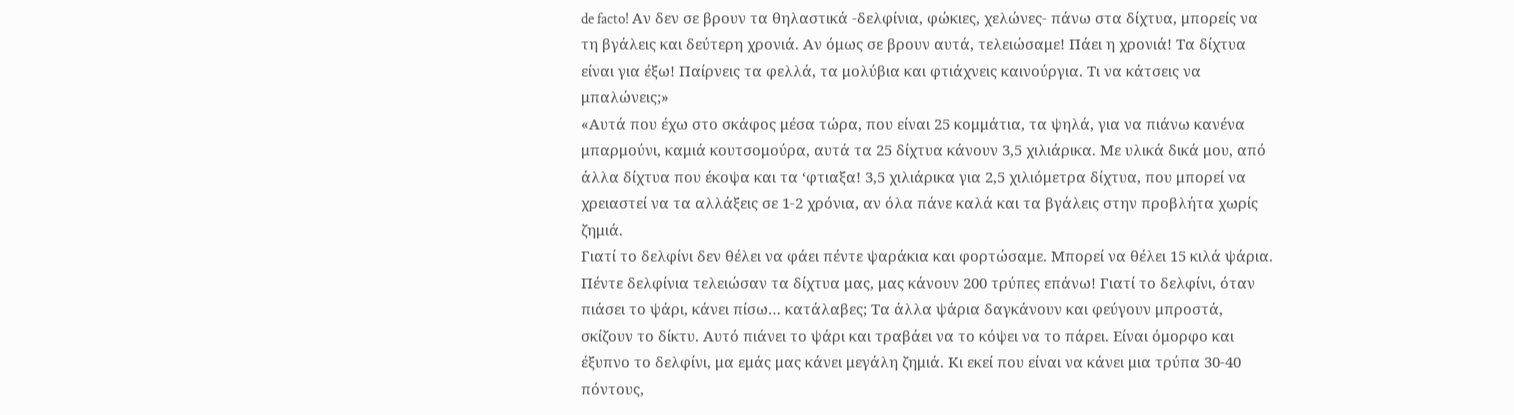de facto! Αν δεν σε βρουν τα θηλαστικά -δελφίνια, φώκιες, χελώνες- πάνω στα δίχτυα, μπορείς να τη βγάλεις και δεύτερη χρονιά. Αν όμως σε βρουν αυτά, τελειώσαμε! Πάει η χρονιά! Τα δίχτυα είναι για έξω! Παίρνεις τα φελλά, τα μολύβια και φτιάχνεις καινούργια. Τι να κάτσεις να μπαλώνεις;»
«Αυτά που έχω στο σκάφος μέσα τώρα, που είναι 25 κομμάτια, τα ψηλά, για να πιάνω κανένα μπαρμούνι, καμιά κουτσομούρα, αυτά τα 25 δίχτυα κάνουν 3,5 χιλιάρικα. Με υλικά δικά μου, από άλλα δίχτυα που έκοψα και τα ‘φτιαξα! 3,5 χιλιάρικα για 2,5 χιλιόμετρα δίχτυα, που μπορεί να χρειαστεί να τα αλλάξεις σε 1-2 χρόνια, αν όλα πάνε καλά και τα βγάλεις στην προβλήτα χωρίς ζημιά.
Γιατί το δελφίνι δεν θέλει να φάει πέντε ψαράκια και φορτώσαμε. Μπορεί να θέλει 15 κιλά ψάρια. Πέντε δελφίνια τελειώσαν τα δίχτυα μας, μας κάνουν 200 τρύπες επάνω! Γιατί το δελφίνι, όταν πιάσει το ψάρι, κάνει πίσω… κατάλαβες; Τα άλλα ψάρια δαγκάνουν και φεύγουν μπροστά, σκίζουν το δίκτυ. Αυτό πιάνει το ψάρι και τραβάει να το κόψει να το πάρει. Είναι όμορφο και έξυπνο το δελφίνι, μα εμάς μας κάνει μεγάλη ζημιά. Κι εκεί που είναι να κάνει μια τρύπα 30-40 πόντους,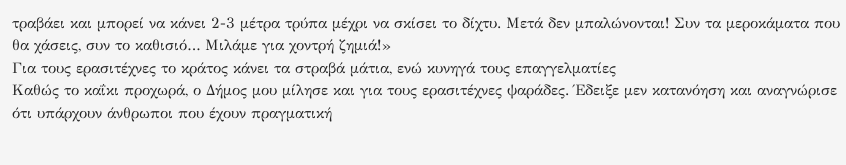τραβάει και μπορεί να κάνει 2-3 μέτρα τρύπα μέχρι να σκίσει το δίχτυ. Μετά δεν μπαλώνονται! Συν τα μεροκάματα που θα χάσεις, συν το καθισιό… Μιλάμε για χοντρή ζημιά!»
Για τους ερασιτέχνες το κράτος κάνει τα στραβά μάτια, ενώ κυνηγά τους επαγγελματίες
Καθώς το καΐκι προχωρά, ο Δήμος μου μίλησε και για τους ερασιτέχνες ψαράδες. Έδειξε μεν κατανόηση και αναγνώρισε ότι υπάρχουν άνθρωποι που έχουν πραγματική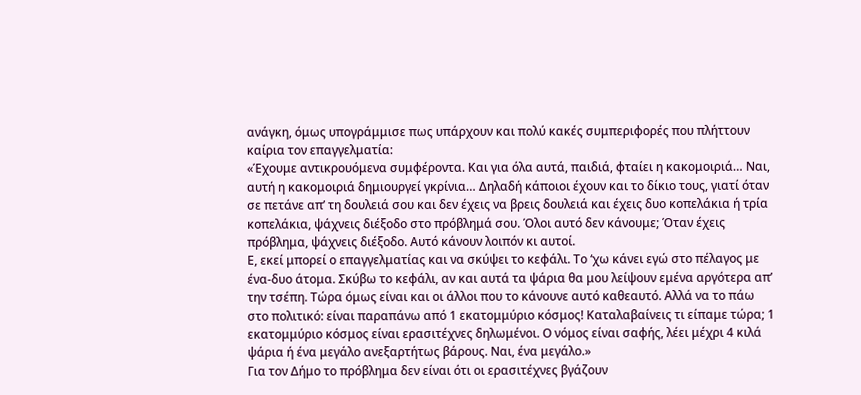ανάγκη, όμως υπογράμμισε πως υπάρχουν και πολύ κακές συμπεριφορές που πλήττουν καίρια τον επαγγελματία:
«Έχουμε αντικρουόμενα συμφέροντα. Και για όλα αυτά, παιδιά, φταίει η κακομοιριά… Ναι, αυτή η κακομοιριά δημιουργεί γκρίνια… Δηλαδή κάποιοι έχουν και το δίκιο τους, γιατί όταν σε πετάνε απ’ τη δουλειά σου και δεν έχεις να βρεις δουλειά και έχεις δυο κοπελάκια ή τρία κοπελάκια, ψάχνεις διέξοδο στο πρόβλημά σου. Όλοι αυτό δεν κάνουμε; Όταν έχεις πρόβλημα, ψάχνεις διέξοδο. Αυτό κάνουν λοιπόν κι αυτοί.
Ε, εκεί μπορεί ο επαγγελματίας και να σκύψει το κεφάλι. Το ‘χω κάνει εγώ στο πέλαγος με ένα-δυο άτομα. Σκύβω το κεφάλι, αν και αυτά τα ψάρια θα μου λείψουν εμένα αργότερα απ’ την τσέπη. Τώρα όμως είναι και οι άλλοι που το κάνουνε αυτό καθεαυτό. Αλλά να το πάω στο πολιτικό: είναι παραπάνω από 1 εκατομμύριο κόσμος! Καταλαβαίνεις τι είπαμε τώρα; 1 εκατομμύριο κόσμος είναι ερασιτέχνες δηλωμένοι. Ο νόμος είναι σαφής, λέει μέχρι 4 κιλά ψάρια ή ένα μεγάλο ανεξαρτήτως βάρους. Ναι, ένα μεγάλο.»
Για τον Δήμο το πρόβλημα δεν είναι ότι οι ερασιτέχνες βγάζουν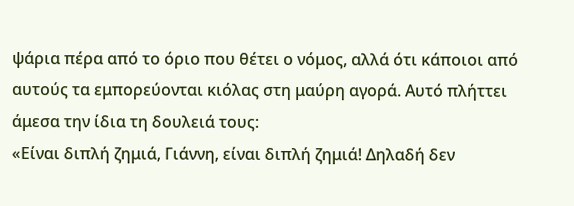ψάρια πέρα από το όριο που θέτει ο νόμος, αλλά ότι κάποιοι από αυτούς τα εμπορεύονται κιόλας στη μαύρη αγορά. Αυτό πλήττει άμεσα την ίδια τη δουλειά τους:
«Είναι διπλή ζημιά, Γιάννη, είναι διπλή ζημιά! Δηλαδή δεν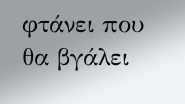φτάνει που θα βγάλει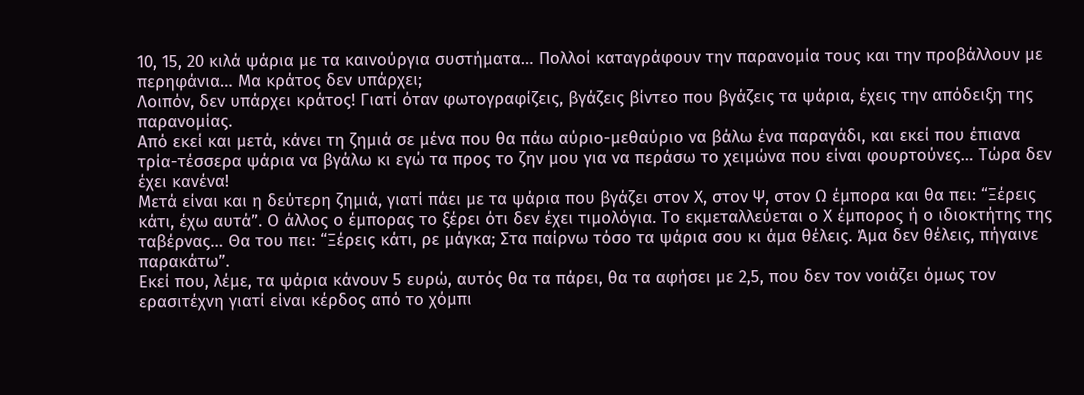10, 15, 20 κιλά ψάρια με τα καινούργια συστήματα… Πολλοί καταγράφουν την παρανομία τους και την προβάλλουν με περηφάνια… Μα κράτος δεν υπάρχει;
Λοιπόν, δεν υπάρχει κράτος! Γιατί όταν φωτογραφίζεις, βγάζεις βίντεο που βγάζεις τα ψάρια, έχεις την απόδειξη της παρανομίας.
Από εκεί και μετά, κάνει τη ζημιά σε μένα που θα πάω αύριο-μεθαύριο να βάλω ένα παραγάδι, και εκεί που έπιανα τρία-τέσσερα ψάρια να βγάλω κι εγώ τα προς το ζην μου για να περάσω το χειμώνα που είναι φουρτούνες… Τώρα δεν έχει κανένα!
Μετά είναι και η δεύτερη ζημιά, γιατί πάει με τα ψάρια που βγάζει στον Χ, στον Ψ, στον Ω έμπορα και θα πει: “Ξέρεις κάτι, έχω αυτά”. Ο άλλος ο έμπορας το ξέρει ότι δεν έχει τιμολόγια. Το εκμεταλλεύεται ο Χ έμπορος ή ο ιδιοκτήτης της ταβέρνας… Θα του πει: “Ξέρεις κάτι, ρε μάγκα; Στα παίρνω τόσο τα ψάρια σου κι άμα θέλεις. Άμα δεν θέλεις, πήγαινε παρακάτω”.
Εκεί που, λέμε, τα ψάρια κάνουν 5 ευρώ, αυτός θα τα πάρει, θα τα αφήσει με 2,5, που δεν τον νοιάζει όμως τον ερασιτέχνη γιατί είναι κέρδος από το χόμπι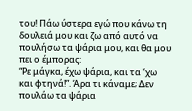του! Πάω ύστερα εγώ που κάνω τη δουλειά μου και ζω από αυτό να πουλήσω τα ψάρια μου, και θα μου πει ο έμπορας:
“Ρε μάγκα, έχω ψάρια, και τα ‘χω και φτηνά!”. Άρα τι κάναμε; Δεν πουλάω τα ψάρια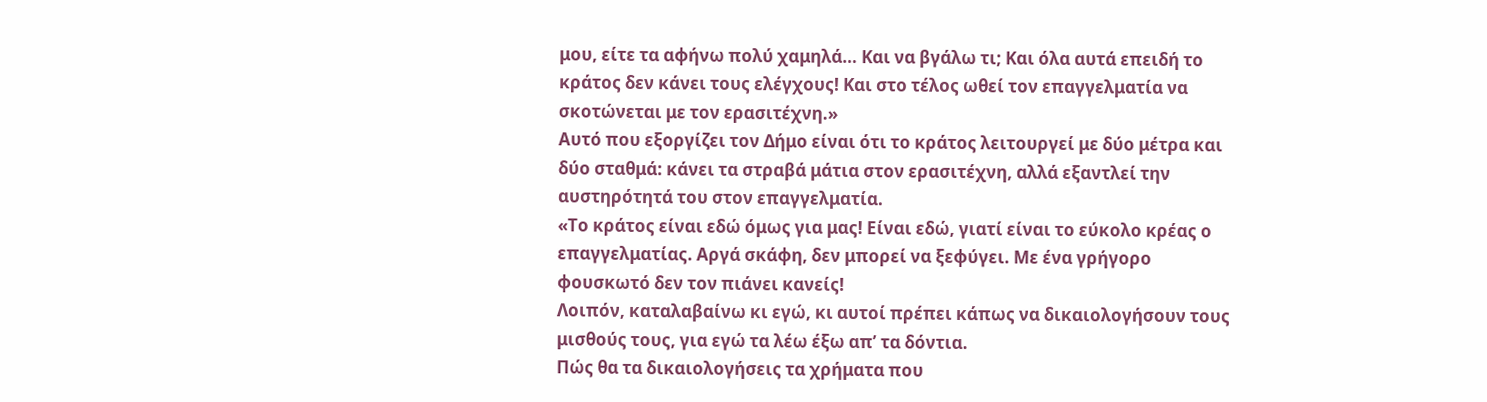μου, είτε τα αφήνω πολύ χαμηλά… Και να βγάλω τι; Και όλα αυτά επειδή το κράτος δεν κάνει τους ελέγχους! Και στο τέλος ωθεί τον επαγγελματία να σκοτώνεται με τον ερασιτέχνη.»
Αυτό που εξοργίζει τον Δήμο είναι ότι το κράτος λειτουργεί με δύο μέτρα και δύο σταθμά: κάνει τα στραβά μάτια στον ερασιτέχνη, αλλά εξαντλεί την αυστηρότητά του στον επαγγελματία.
«Το κράτος είναι εδώ όμως για μας! Είναι εδώ, γιατί είναι το εύκολο κρέας ο επαγγελματίας. Αργά σκάφη, δεν μπορεί να ξεφύγει. Με ένα γρήγορο φουσκωτό δεν τον πιάνει κανείς!
Λοιπόν, καταλαβαίνω κι εγώ, κι αυτοί πρέπει κάπως να δικαιολογήσουν τους μισθούς τους, για εγώ τα λέω έξω απ’ τα δόντια.
Πώς θα τα δικαιολογήσεις τα χρήματα που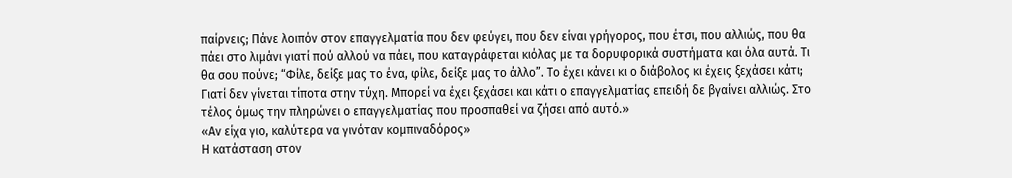παίρνεις; Πάνε λοιπόν στον επαγγελματία που δεν φεύγει, που δεν είναι γρήγορος, που έτσι, που αλλιώς, που θα πάει στο λιμάνι γιατί πού αλλού να πάει, που καταγράφεται κιόλας με τα δορυφορικά συστήματα και όλα αυτά. Τι θα σου πούνε; “Φίλε, δείξε μας το ένα, φίλε, δείξε μας το άλλο”. Το έχει κάνει κι ο διάβολος κι έχεις ξεχάσει κάτι; Γιατί δεν γίνεται τίποτα στην τύχη. Μπορεί να έχει ξεχάσει και κάτι ο επαγγελματίας επειδή δε βγαίνει αλλιώς. Στο τέλος όμως την πληρώνει ο επαγγελματίας που προσπαθεί να ζήσει από αυτό.»
«Αν είχα γιο, καλύτερα να γινόταν κομπιναδόρος»
Η κατάσταση στον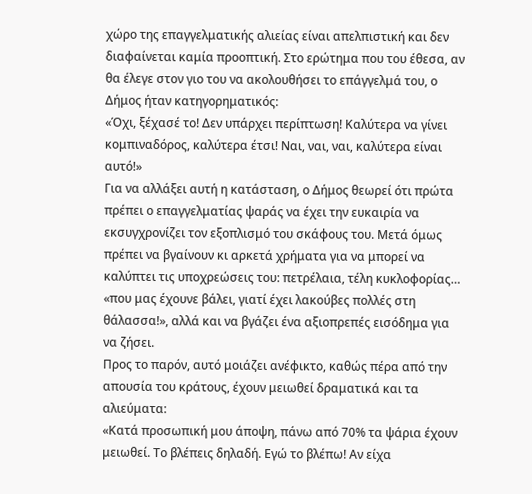χώρο της επαγγελματικής αλιείας είναι απελπιστική και δεν διαφαίνεται καμία προοπτική. Στο ερώτημα που του έθεσα, αν θα έλεγε στον γιο του να ακολουθήσει το επάγγελμά του, ο Δήμος ήταν κατηγορηματικός:
«Όχι, ξέχασέ το! Δεν υπάρχει περίπτωση! Καλύτερα να γίνει κομπιναδόρος, καλύτερα έτσι! Ναι, ναι, ναι, καλύτερα είναι αυτό!»
Για να αλλάξει αυτή η κατάσταση, ο Δήμος θεωρεί ότι πρώτα πρέπει ο επαγγελματίας ψαράς να έχει την ευκαιρία να εκσυγχρονίζει τον εξοπλισμό του σκάφους του. Μετά όμως πρέπει να βγαίνουν κι αρκετά χρήματα για να μπορεί να καλύπτει τις υποχρεώσεις του: πετρέλαια, τέλη κυκλοφορίας… «που μας έχουνε βάλει, γιατί έχει λακούβες πολλές στη θάλασσα!», αλλά και να βγάζει ένα αξιοπρεπές εισόδημα για να ζήσει.
Προς το παρόν, αυτό μοιάζει ανέφικτο, καθώς πέρα από την απουσία του κράτους, έχουν μειωθεί δραματικά και τα αλιεύματα:
«Κατά προσωπική μου άποψη, πάνω από 70% τα ψάρια έχουν μειωθεί. Το βλέπεις δηλαδή. Εγώ το βλέπω! Αν είχα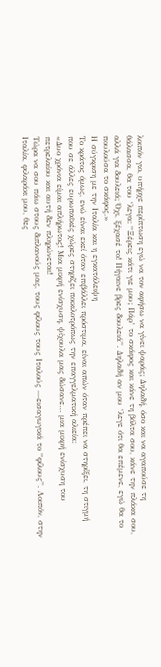λοιπόν γιο, υπήρχε περίπτωση εγώ να τον αφήσω να γίνει ψαράς; Δηλαδή, όσο και να αγαπούσε τη θάλασσα, θα του ‘λεγα: “Ξέρεις κάτι γιε μου; Πάρ’ το σκάφος και κάνε τη βόλτα σου, κάνε την πλάκα σου, αλλά για δουλειά; Όχι, ξέχασέ το! Πήγαινε βρες δουλειά”. Δηλαδή αν μου ‘λεγε ότι θα επέμενε, εγώ θα το πουλούσα το σκάφος.»
Η σύγκριση με την Ιταλία και η εγκατάλειψη
Το κράτος όμως, ενώ είναι εκεί όταν επιβάλλει πρόστιμα, είναι απών όταν πρέπει να στηρίξει, τη στιγμή που σε άλλες ευρωπαϊκές χώρες στηρίζει ποικιλοτρόπως την επαγγελματική αλιεία:
«Δυο χρόνια είμαι απλήρωτος! Μια μικρή ενίσχυση, ψίχουλα μας δώσανε… μια μικρή ενίσχυση του πετρελαίου και αυτή δεν πληρώνεται!
Τώρα να σου πάω στους διπλανούς μας, τους φίλους τους Ιταλούς —εισαγωγικά το “φίλους”. Λοιπόν, στην Ιταλία, φιλαράκι μου, θες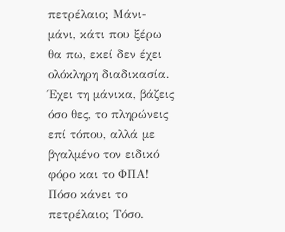πετρέλαιο; Μάνι-μάνι, κάτι που ξέρω θα πω, εκεί δεν έχει ολόκληρη διαδικασία. Έχει τη μάνικα, βάζεις όσο θες, το πληρώνεις επί τόπου, αλλά με βγαλμένο τον ειδικό φόρο και το ΦΠΑ! Πόσο κάνει το πετρέλαιο; Τόσο.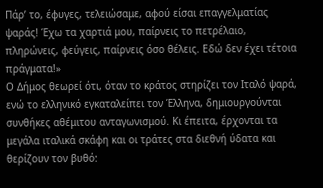Πάρ’ το, έφυγες, τελειώσαμε, αφού είσαι επαγγελματίας ψαράς! Έχω τα χαρτιά μου, παίρνεις το πετρέλαιο, πληρώνεις, φεύγεις, παίρνεις όσο θέλεις. Εδώ δεν έχει τέτοια πράγματα!»
Ο Δήμος θεωρεί ότι, όταν το κράτος στηρίζει τον Ιταλό ψαρά, ενώ το ελληνικό εγκαταλείπει τον Έλληνα, δημιουργούνται συνθήκες αθέμιτου ανταγωνισμού. Κι έπειτα, έρχονται τα μεγάλα ιταλικά σκάφη και οι τράτες στα διεθνή ύδατα και θερίζουν τον βυθό: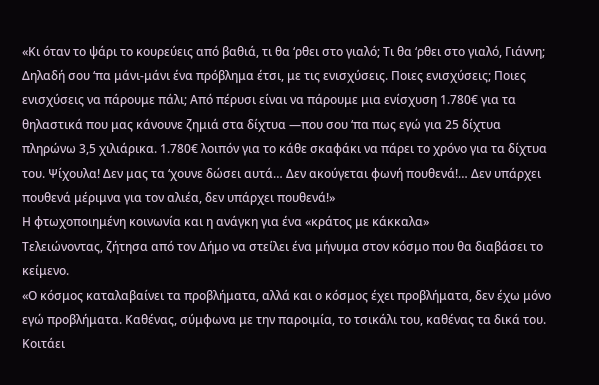«Κι όταν το ψάρι το κουρεύεις από βαθιά, τι θα ‘ρθει στο γιαλό; Τι θα ‘ρθει στο γιαλό, Γιάννη;
Δηλαδή σου ‘πα μάνι-μάνι ένα πρόβλημα έτσι, με τις ενισχύσεις. Ποιες ενισχύσεις; Ποιες ενισχύσεις να πάρουμε πάλι; Από πέρυσι είναι να πάρουμε μια ενίσχυση 1.780€ για τα θηλαστικά που μας κάνουνε ζημιά στα δίχτυα —που σου ‘πα πως εγώ για 25 δίχτυα πληρώνω 3,5 χιλιάρικα. 1.780€ λοιπόν για το κάθε σκαφάκι να πάρει το χρόνο για τα δίχτυα του. Ψίχουλα! Δεν μας τα ‘χουνε δώσει αυτά… Δεν ακούγεται φωνή πουθενά!… Δεν υπάρχει πουθενά μέριμνα για τον αλιέα, δεν υπάρχει πουθενά!»
Η φτωχοποιημένη κοινωνία και η ανάγκη για ένα «κράτος με κάκκαλα»
Τελειώνοντας, ζήτησα από τον Δήμο να στείλει ένα μήνυμα στον κόσμο που θα διαβάσει το κείμενο.
«Ο κόσμος καταλαβαίνει τα προβλήματα, αλλά και ο κόσμος έχει προβλήματα, δεν έχω μόνο εγώ προβλήματα. Καθένας, σύμφωνα με την παροιμία, το τσικάλι του, καθένας τα δικά του. Κοιτάει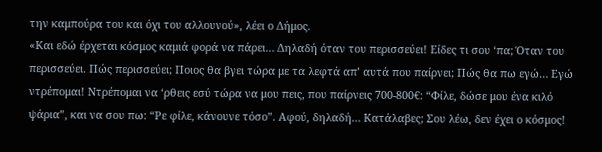την καμπούρα του και όχι του αλλουνού», λέει ο Δήμος.
«Και εδώ έρχεται κόσμος καμιά φορά να πάρει… Δηλαδή όταν του περισσεύει! Είδες τι σου ‘πα; Όταν του περισσεύει. Πώς περισσεύει; Ποιος θα βγει τώρα με τα λεφτά απ’ αυτά που παίρνει; Πώς θα πω εγώ… Εγώ ντρέπομαι! Ντρέπομαι να ‘ρθεις εσύ τώρα να μου πεις, που παίρνεις 700-800€: “Φίλε, δώσε μου ένα κιλό ψάρια”, και να σου πω: “Ρε φίλε, κάνουνε τόσο”. Αφού, δηλαδή… Κατάλαβες; Σου λέω, δεν έχει ο κόσμος!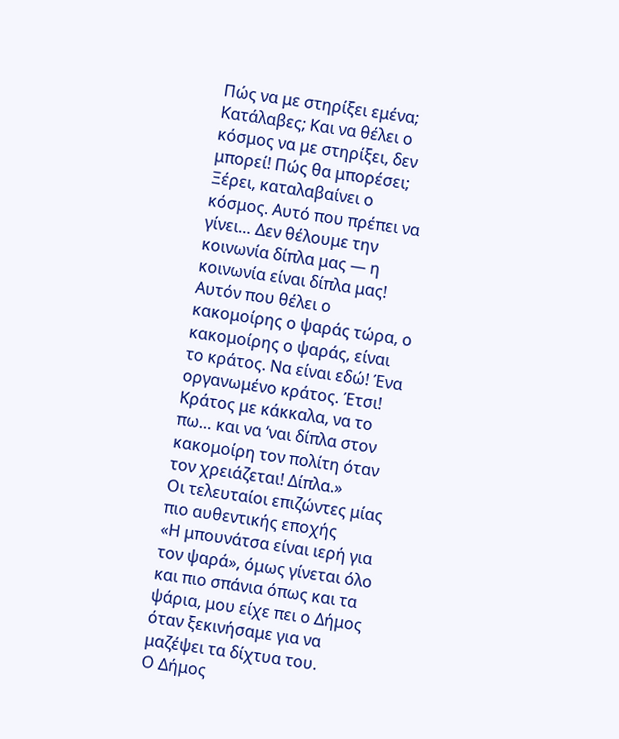Πώς να με στηρίξει εμένα; Κατάλαβες; Και να θέλει ο κόσμος να με στηρίξει, δεν μπορεί! Πώς θα μπορέσει;
Ξέρει, καταλαβαίνει ο κόσμος. Αυτό που πρέπει να γίνει… Δεν θέλουμε την κοινωνία δίπλα μας — η κοινωνία είναι δίπλα μας! Αυτόν που θέλει ο κακομοίρης ο ψαράς τώρα, ο κακομοίρης ο ψαράς, είναι το κράτος. Να είναι εδώ! Ένα οργανωμένο κράτος. Έτσι! Κράτος με κάκκαλα, να το πω… και να ‘ναι δίπλα στον κακομοίρη τον πολίτη όταν τον χρειάζεται! Δίπλα.»
Οι τελευταίοι επιζώντες μίας πιο αυθεντικής εποχής
«Η μπουνάτσα είναι ιερή για τον ψαρά», όμως γίνεται όλο και πιο σπάνια όπως και τα ψάρια, μου είχε πει ο Δήμος όταν ξεκινήσαμε για να μαζέψει τα δίχτυα του.
Ο Δήμος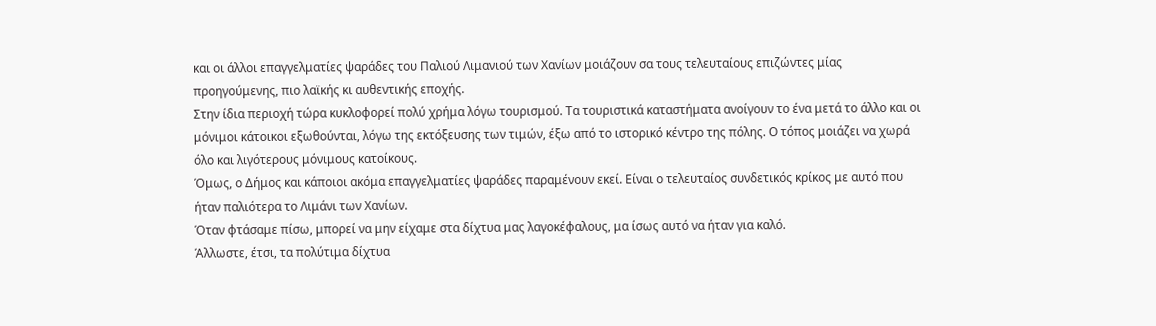και οι άλλοι επαγγελματίες ψαράδες του Παλιού Λιμανιού των Χανίων μοιάζουν σα τους τελευταίους επιζώντες μίας προηγούμενης, πιο λαϊκής κι αυθεντικής εποχής.
Στην ίδια περιοχή τώρα κυκλοφορεί πολύ χρήμα λόγω τουρισμού. Τα τουριστικά καταστήματα ανοίγουν το ένα μετά το άλλο και οι μόνιμοι κάτοικοι εξωθούνται, λόγω της εκτόξευσης των τιμών, έξω από το ιστορικό κέντρο της πόλης. Ο τόπος μοιάζει να χωρά όλο και λιγότερους μόνιμους κατοίκους.
Όμως, ο Δήμος και κάποιοι ακόμα επαγγελματίες ψαράδες παραμένουν εκεί. Είναι ο τελευταίος συνδετικός κρίκος με αυτό που ήταν παλιότερα το Λιμάνι των Χανίων.
Όταν φτάσαμε πίσω, μπορεί να μην είχαμε στα δίχτυα μας λαγοκέφαλους, μα ίσως αυτό να ήταν για καλό.
Άλλωστε, έτσι, τα πολύτιμα δίχτυα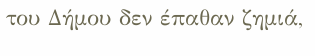του Δήμου δεν έπαθαν ζημιά,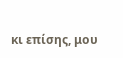κι επίσης, μου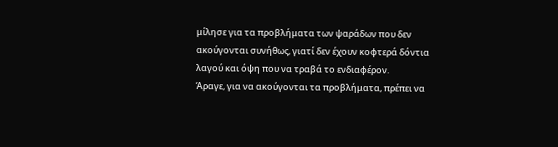μίλησε για τα προβλήματα των ψαράδων που δεν ακούγονται συνήθως, γιατί δεν έχουν κοφτερά δόντια λαγού και όψη που να τραβά το ενδιαφέρον.
Άραγε, για να ακούγονται τα προβλήματα, πρέπει να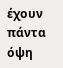έχουν πάντα όψη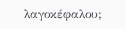λαγοκέφαλου;